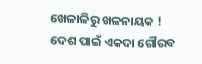ଖେଳାଳିରୁ ଖଳନାୟକ !
ଦେଶ ପାଇଁ ଏକଦା ଗୌରବ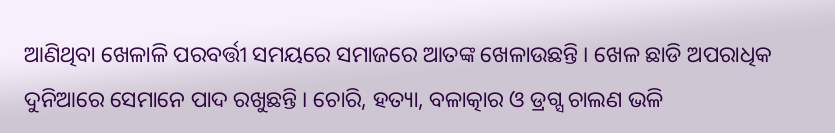ଆଣିଥିବା ଖେଳାଳି ପରବର୍ତ୍ତୀ ସମୟରେ ସମାଜରେ ଆତଙ୍କ ଖେଳାଉଛନ୍ତି । ଖେଳ ଛାଡି ଅପରାଧିକ ଦୁନିଆରେ ସେମାନେ ପାଦ ରଖୁଛନ୍ତି । ଚୋରି, ହତ୍ୟା, ବଳାତ୍କାର ଓ ଡ୍ରଗ୍ସ ଚାଲଣ ଭଳି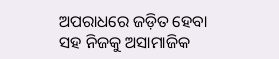ଅପରାଧରେ ଜଡ଼ିତ ହେବା ସହ ନିଜକୁ ଅସାମାଜିକ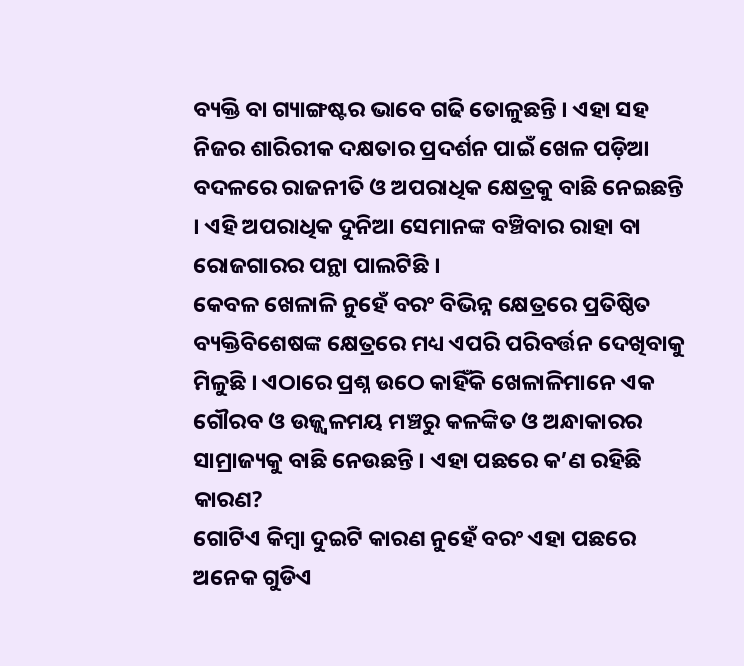ବ୍ୟକ୍ତି ବା ଗ୍ୟାଙ୍ଗଷ୍ଟର ଭାବେ ଗଢି ତୋଳୁଛନ୍ତି । ଏହା ସହ ନିଜର ଶାରିରୀକ ଦକ୍ଷତାର ପ୍ରଦର୍ଶନ ପାଇଁ ଖେଳ ପଡ଼ିଆ ବଦଳରେ ରାଜନୀତି ଓ ଅପରାଧିକ କ୍ଷେତ୍ରକୁ ବାଛି ନେଇଛନ୍ତି । ଏହି ଅପରାଧିକ ଦୁନିଆ ସେମାନଙ୍କ ବଞ୍ଚିବାର ରାହା ବା ରୋଜଗାରର ପନ୍ଥା ପାଲଟିଛି ।
କେବଳ ଖେଳାଳି ନୁହେଁ ବରଂ ବିଭିନ୍ନ କ୍ଷେତ୍ରରେ ପ୍ରତିଷ୍ଠିତ ବ୍ୟକ୍ତିବିଶେଷଙ୍କ କ୍ଷେତ୍ରରେ ମଧ୍ୟ ଏପରି ପରିବର୍ତ୍ତନ ଦେଖିବାକୁ ମିଳୁଛି । ଏଠାରେ ପ୍ରଶ୍ନ ଉଠେ କାହିଁକି ଖେଳାଳିମାନେ ଏକ ଗୌରବ ଓ ଉଜ୍ଜ୍ୱଳମୟ ମଞ୍ଚରୁ କଳଙ୍କିତ ଓ ଅନ୍ଧାକାରର ସାମ୍ରାଜ୍ୟକୁ ବାଛି ନେଉଛନ୍ତି । ଏହା ପଛରେ କ’ଣ ରହିଛି କାରଣ?
ଗୋଟିଏ କିମ୍ବା ଦୁଇଟି କାରଣ ନୁହେଁ ବରଂ ଏହା ପଛରେ ଅନେକ ଗୁଡିଏ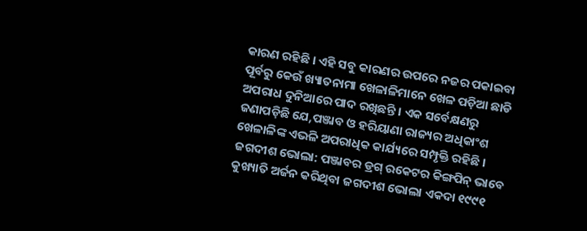କାରଣ ରହିଛି । ଏହି ସବୁ କାରଣର ଉପରେ ନଜର ପକାଇବା ପୂର୍ବରୁ କେଉଁ ଖ୍ୟାତନାମା ଖେଳାଳିମାନେ ଖେଳ ପଡ଼ିଆ ଛାଡି ଅପରାଧ ଦୁନିଆରେ ପାଦ ରଖିଛନ୍ତି । ଏକ ସର୍ବେକ୍ଷଣରୁ ଜଣାପଡ଼ିଛି ଯେ,ପଞ୍ଜାବ ଓ ହରିୟାଣା ରାଜ୍ୟର ଅଧିକାଂଶ ଖେଳାଳିଙ୍କ ଏଭଳି ଅପରାଧିକ କାର୍ଯ୍ୟରେ ସମ୍ପୃକ୍ତି ରହିଛି ।
ଜଗଦୀଶ ଭୋଲା: ପଞ୍ଜାବର ଡ୍ରଗ୍ ରକେଟର କିଙ୍ଗପିନ୍ ଭାବେ କୁଖ୍ୟାତି ଅର୍ଜନ କରିଥିବା ଜଗଦୀଶ ଭୋଲା ଏକଦା ୧୯୯୧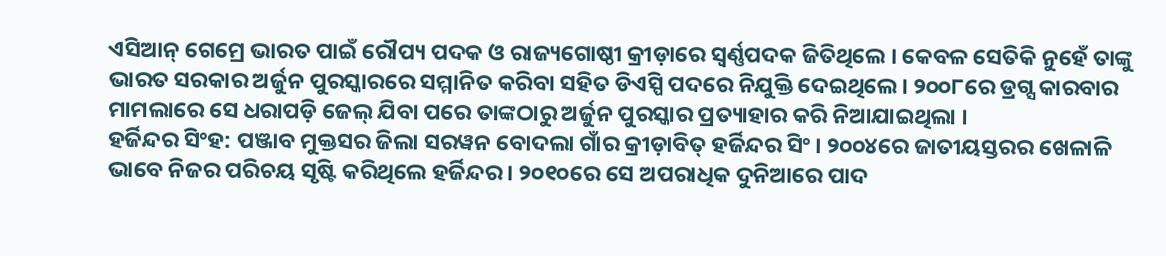ଏସିଆନ୍ ଗେମ୍ରେ ଭାରତ ପାଇଁ ରୌପ୍ୟ ପଦକ ଓ ରାଜ୍ୟଗୋଷ୍ଠୀ କ୍ରୀଡ଼ାରେ ସ୍ୱର୍ଣ୍ଣପଦକ ଜିତିଥିଲେ । କେବଳ ସେତିକି ନୁହେଁ ତାଙ୍କୁ ଭାରତ ସରକାର ଅର୍ଜୁନ ପୁରସ୍କାରରେ ସମ୍ମାନିତ କରିବା ସହିତ ଡିଏସ୍ପି ପଦରେ ନିଯୁକ୍ତି ଦେଇଥିଲେ । ୨୦୦୮ରେ ଡ୍ରଗ୍ସ କାରବାର ମାମଲାରେ ସେ ଧରାପଡ଼ି ଜେଲ୍ ଯିବା ପରେ ତାଙ୍କଠାରୁ ଅର୍ଜୁନ ପୁରସ୍କାର ପ୍ରତ୍ୟାହାର କରି ନିଆଯାଇଥିଲା ।
ହର୍ଜିନ୍ଦର ସିଂହ: ପଞ୍ଜାବ ମୁକ୍ତସର ଜିଲା ସରୱନ ବୋଦଲା ଗାଁର କ୍ରୀଡ଼ାବିତ୍ ହର୍ଜିନ୍ଦର ସିଂ । ୨୦୦୪ରେ ଜାତୀୟସ୍ତରର ଖେଳାଳି ଭାବେ ନିଜର ପରିଚୟ ସୃଷ୍ଟି କରିଥିଲେ ହର୍ଜିନ୍ଦର । ୨୦୧୦ରେ ସେ ଅପରାଧିକ ଦୁନିଆରେ ପାଦ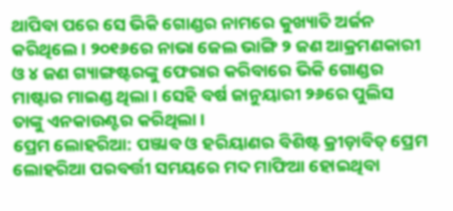ଥାପିବା ପରେ ସେ ଭିକି ଗୋଣ୍ଡର ନାମରେ କୁଖ୍ୟାତି ଅର୍ଜନ କରିଥିଲେ। ୨୦୧୬ରେ ନାଭା ଜେଲ ଭାଙ୍ଗି ୨ ଜଣ ଆକ୍ରମଣକାରୀ ଓ ୪ ଜଣ ଗ୍ୟାଙ୍ଗଷ୍ଟରଙ୍କୁ ଫେରାର କରିବାରେ ଭିକି ଗୋଣ୍ଡର ମାଷ୍ଟାର ମାଇଣ୍ଡ ଥିଲା। ସେହି ବର୍ଷ ଜାନୁୟାରୀ ୨୬ରେ ପୁଲିସ ତାଙ୍କୁ ଏନକାଉଣ୍ଟର କରିଥିଲା ।
ପ୍ରେମ ଲୋହରିଆ: ପଞ୍ଜାବ ଓ ହରିୟାଣର ବିଶିଷ୍ଟ କ୍ରୀଡ଼ାବିତ୍ ପ୍ରେମ ଲୋହରିଆ ପରବର୍ତ୍ତୀ ସମୟରେ ମଦ ମାଫିଆ ହୋଇଥିବା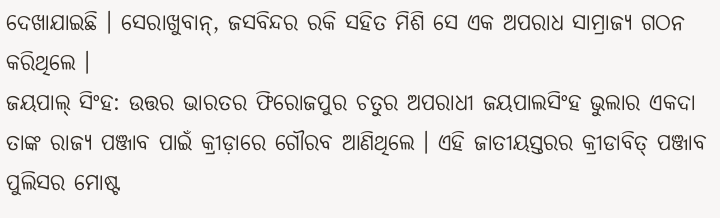ଦେଖାଯାଇଛି । ସେରାଖୁବାନ୍, ଜସବିନ୍ଦର ରକି ସହିତ ମିଶି ସେ ଏକ ଅପରାଧ ସାମ୍ରାଜ୍ୟ ଗଠନ କରିଥିଲେ ।
ଜୟପାଲ୍ ସିଂହ: ଉତ୍ତର ଭାରତର ଫିରୋଜପୁର ଚତୁର ଅପରାଧୀ ଜୟପାଲସିଂହ ଭୁଲାର ଏକଦା ତାଙ୍କ ରାଜ୍ୟ ପଞ୍ଜାବ ପାଇଁ କ୍ରୀଡ଼ାରେ ଗୌରବ ଆଣିଥିଲେ । ଏହି ଜାତୀୟସ୍ତରର କ୍ରୀଡାବିତ୍ ପଞ୍ଜାବ ପୁଲିସର ମୋଷ୍ଟ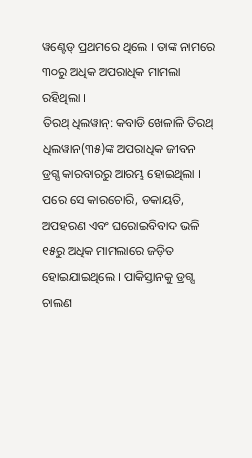ୱଣ୍ଟେଡ୍ ପ୍ରଥମରେ ଥିଲେ । ତାଙ୍କ ନାମରେ ୩୦ରୁ ଅଧିକ ଅପରାଧିକ ମାମଲା ରହିଥିଲା ।
ତିରଥ୍ ଧିଲୱାନ୍: କବାଡି ଖେଳାଳି ତିରଥ୍ ଧିଲୱାନ(୩୫)ଙ୍କ ଅପରାଧିକ ଜୀବନ ଡ୍ରଗ୍ସ କାରବାରରୁ ଆରମ୍ଭ ହୋଇଥିଲା । ପରେ ସେ କାରଚୋରି, ଡକାୟତି, ଅପହରଣ ଏବଂ ଘରୋଇବିବାଦ ଭଳି ୧୫ରୁ ଅଧିକ ମାମଲାରେ ଜଡ଼ିତ ହୋଇଯାଇଥିଲେ । ପାକିସ୍ତାନକୁ ଡ୍ରଗ୍ସ ଚାଲଣ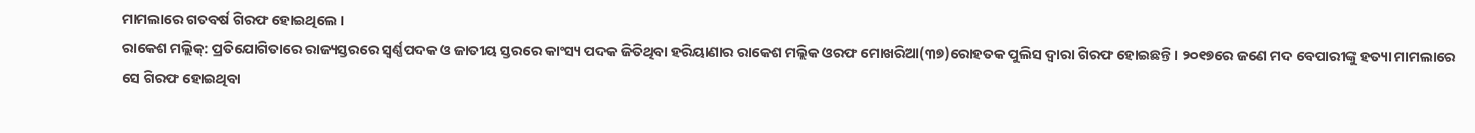ମାମଲାରେ ଗତବର୍ଷ ଗିରଫ ହୋଇଥିଲେ ।
ରାକେଶ ମଲ୍ଲିକ୍: ପ୍ରତିଯୋଗିତାରେ ରାଜ୍ୟସ୍ତରରେ ସ୍ୱର୍ଣ୍ଣପଦକ ଓ ଜାତୀୟ ସ୍ତରରେ କାଂସ୍ୟ ପଦକ ଜିତିଥିବା ହରିୟାଣାର ରାକେଶ ମଲ୍ଲିକ ଓରଫ ମୋଖରିଆ(୩୭)ରୋହତକ ପୁଲିସ ଦ୍ୱାରା ଗିରଫ ହୋଇଛନ୍ତି । ୨୦୧୭ରେ ଜଣେ ମଦ ବେପାରୀଙ୍କୁ ହତ୍ୟା ମାମଲାରେ ସେ ଗିରଫ ହୋଇଥିବା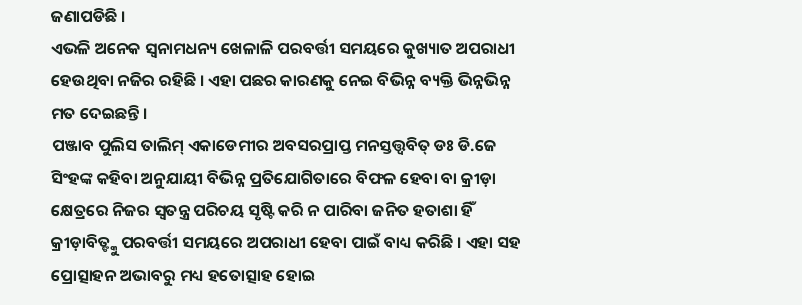ଜଣାପଡିଛି ।
ଏଭଳି ଅନେକ ସ୍ୱନାମଧନ୍ୟ ଖେଳାଳି ପରବର୍ତ୍ତୀ ସମୟରେ କୁଖ୍ୟାତ ଅପରାଧୀ ହେଉଥିବା ନଜିର ରହିଛି । ଏହା ପଛର କାରଣକୁ ନେଇ ବିଭିନ୍ନ ବ୍ୟକ୍ତି ଭିନ୍ନଭିନ୍ନ ମତ ଦେଇଛନ୍ତି ।
ପଞ୍ଜାବ ପୁଲିସ ତାଲିମ୍ ଏକାଡେମୀର ଅବସରପ୍ରାପ୍ତ ମନସ୍ତତ୍ତ୍ୱବିତ୍ ଡଃ ଡି.ଜେ ସିଂହଙ୍କ କହିବା ଅନୁଯାୟୀ ବିଭିନ୍ନ ପ୍ରତିଯୋଗିତାରେ ବିଫଳ ହେବା ବା କ୍ରୀଡ଼ା କ୍ଷେତ୍ରରେ ନିଜର ସ୍ୱତନ୍ତ୍ର ପରିଚୟ ସୃଷ୍ଟି କରି ନ ପାରିବା ଜନିତ ହତାଶା ହିଁ କ୍ରୀଡ଼ାବିତ୍ଙ୍କୁ ପରବର୍ତ୍ତୀ ସମୟରେ ଅପରାଧୀ ହେବା ପାଇଁ ବାଧ୍ୟ କରିଛି । ଏହା ସହ ପ୍ରୋତ୍ସାହନ ଅଭାବରୁ ମଧ୍ୟ ହତୋତ୍ସାହ ହୋଇ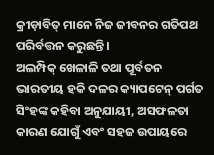କ୍ରୀଡ଼ାବିତ୍ ମାନେ ନିଜ ଜୀବନର ଗତିପଥ ପରିର୍ବତ୍ତନ କରୁଛନ୍ତି ।
ଅଲମ୍ପିକ୍ ଖେଳାଳି ତଥା ପୂର୍ବତନ ଭାରତୀୟ ହକି ଦଳର କ୍ୟାପଟେନ୍ ପର୍ଗତ ସିଂହଙ୍କ କହିବା ଅନୁଯାୟୀ, ଅସଫଳତା କାରଣ ଯୋଗୁଁ ଏବଂ ସହଜ ଉପାୟରେ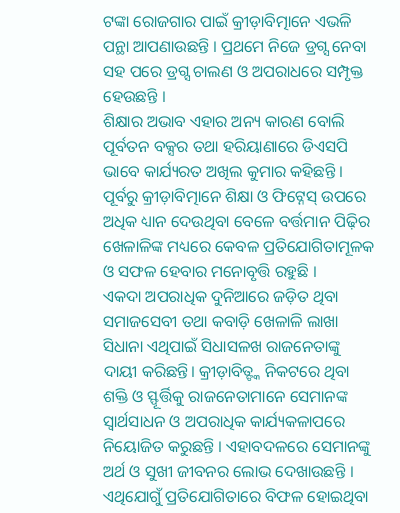ଟଙ୍କା ରୋଜଗାର ପାଇଁ କ୍ରୀଡ଼ାବିତ୍ମାନେ ଏଭଳି ପନ୍ଥା ଆପଣାଉଛନ୍ତି । ପ୍ରଥମେ ନିଜେ ଡ୍ରଗ୍ସ ନେବା ସହ ପରେ ଡ୍ରଗ୍ସ ଚାଲଣ ଓ ଅପରାଧରେ ସମ୍ପୃକ୍ତ ହେଉଛନ୍ତି ।
ଶିକ୍ଷାର ଅଭାବ ଏହାର ଅନ୍ୟ କାରଣ ବୋଲି ପୂର୍ବତନ ବକ୍ସର ତଥା ହରିୟାଣାରେ ଡିଏସପି ଭାବେ କାର୍ଯ୍ୟରତ ଅଖିଲ କୁମାର କହିଛନ୍ତି । ପୂର୍ବରୁ କ୍ରୀଡ଼ାବିତ୍ମାନେ ଶିକ୍ଷା ଓ ଫିଟ୍ନେସ୍ ଉପରେ ଅଧିକ ଧ୍ୟାନ ଦେଉଥିବା ବେଳେ ବର୍ତ୍ତମାନ ପିଢ଼ିର ଖେଳାଳିଙ୍କ ମଧ୍ୟରେ କେବଳ ପ୍ରତିଯୋଗିତାମୂଳକ ଓ ସଫଳ ହେବାର ମନୋବୃତ୍ତି ରହୁଛି ।
ଏକଦା ଅପରାଧିକ ଦୁନିଆରେ ଜଡ଼ିତ ଥିବା ସମାଜସେବୀ ତଥା କବାଡ଼ି ଖେଳାଳି ଲାଖା ସିଧାନା ଏଥିପାଇଁ ସିଧାସଳଖ ରାଜନେତାଙ୍କୁ ଦାୟୀ କରିଛନ୍ତି। କ୍ରୀଡ଼ାବିତ୍ଙ୍କ ନିକଟରେ ଥିବା ଶକ୍ତି ଓ ସ୍ଫୂର୍ତ୍ତିକୁ ରାଜନେତାମାନେ ସେମାନଙ୍କ ସ୍ୱାର୍ଥସାଧନ ଓ ଅପରାଧିକ କାର୍ଯ୍ୟକଳାପରେ ନିୟୋଜିତ କରୁଛନ୍ତି । ଏହାବଦଳରେ ସେମାନଙ୍କୁ ଅର୍ଥ ଓ ସୁଖୀ ଜୀବନର ଲୋଭ ଦେଖାଉଛନ୍ତି । ଏଥିଯୋଗୁଁ ପ୍ରତିଯୋଗିତାରେ ବିଫଳ ହୋଇଥିବା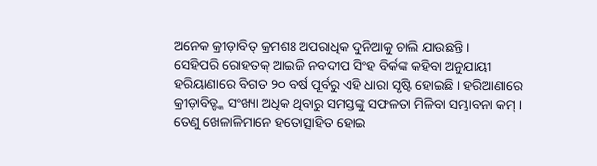ଅନେକ କ୍ରୀଡ଼ାବିତ୍ କ୍ରମଶଃ ଅପରାଧିକ ଦୁନିଆକୁ ଚାଲି ଯାଉଛନ୍ତି ।
ସେହିପରି ରୋହତକ୍ ଆଇଜି ନବଦୀପ ସିଂହ ବିର୍କଙ୍କ କହିବା ଅନୁଯାୟୀ ହରିୟାଣାରେ ବିଗତ ୨୦ ବର୍ଷ ପୂର୍ବରୁ ଏହି ଧାରା ସୃଷ୍ଟି ହୋଇଛି । ହରିଆଣାରେ କ୍ରୀଡ଼ାବିତ୍ଙ୍କ ସଂଖ୍ୟା ଅଧିକ ଥିବାରୁ ସମସ୍ତଙ୍କୁ ସଫଳତା ମିଳିବା ସମ୍ଭାବନା କମ୍ । ତେଣୁ ଖେଳାଳିମାନେ ହତୋତ୍ସାହିତ ହୋଇ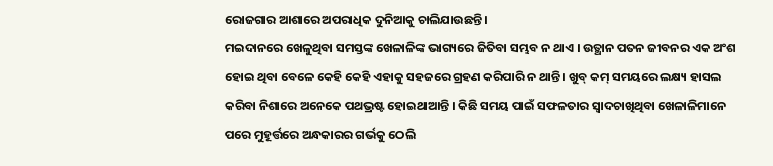ରୋଜଗାର ଆଶାରେ ଅପରାଧିକ ଦୁନିଆକୁ ଚାଲିଯାଉଛନ୍ତି ।
ମଇଦାନରେ ଖେଳୁଥିବା ସମସ୍ତଙ୍କ ଖେଳାଳିଙ୍କ ଭାଗ୍ୟରେ ଜିତିବା ସମ୍ଭବ ନ ଥାଏ । ଉତ୍ଥାନ ପତନ ଜୀବନର ଏକ ଅଂଶ ହୋଇ ଥିବା ବେଳେ କେହି କେହି ଏହାକୁ ସହଜରେ ଗ୍ରହଣ କରିପାରି ନ ଥାନ୍ତି । ଖୁବ୍ କମ୍ ସମୟରେ ଲକ୍ଷ୍ୟ ହାସଲ କରିବା ନିଶାରେ ଅନେକେ ପଥଭ୍ରଷ୍ଟ ହୋଇଥାଆନ୍ତି । କିଛି ସମୟ ପାଇଁ ସଫଳତାର ସ୍ୱାଦଚାଖିଥିବା ଖେଳାଳିମାନେ ପରେ ମୁହୂର୍ତ୍ତରେ ଅନ୍ଧକାରର ଗର୍ଭକୁ ଠେଲି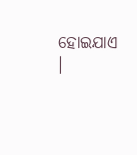ହୋଇଯାଏ ।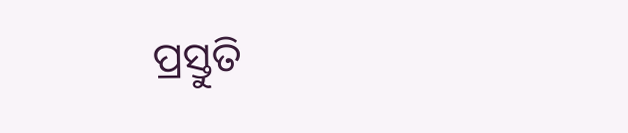ପ୍ରସ୍ତୁତି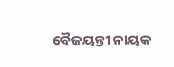ବୈଜୟନ୍ତୀ ନାୟକ